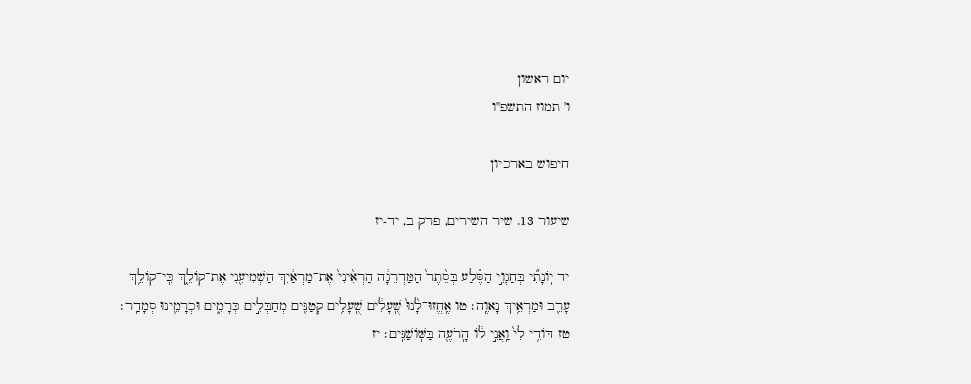יום ראשון
ו' תמוז התשפ"ו

חיפוש בארכיון

שיעור 13. שיר השירים, פרק ב, יד-יז

יד יֽוֹנָתִ֞י בְּחַגְוֵ֣י הַסֶּ֗לַע בְּסֵ֨תֶר֙ הַמַּדְרֵגָ֔ה הַרְאִ֨ינִי֙ אֶת־מַרְאַ֔יִךְ הַשְׁמִיעִ֖נִי אֶת־קוֹלֵ֑ךְ כִּֽי־קוֹלֵ֥ךְ עָרֵ֖ב וּמַרְאֵ֥יךְ נָאוֶֽה׃ טו אֶֽחֱזוּ־לָ֨נוּ֙ שֻֽׁעָלִ֔ים שֻֽׁעָלִ֥ים קְטַנִּ֖ים מְחַבְּלִ֣ים כְּרָמִ֑ים וּכְרָמֵ֖ינוּ סְמָדַֽר׃ טז דּוֹדִ֥י לִי֙ וַֽאֲנִ֣י ל֔וֹ הָֽרֹעֶ֖ה בַּשּֽׁוֹשַׁנִּֽים׃ יז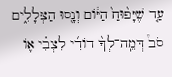עַ֤ד שֶׁיָּפ֨וּחַ֙ הַיּ֔וֹם וְנָ֖סוּ הַצְּלָלִ֑ים סֹב֩ דְּמֵֽה־לְךָ֨ דוֹדִ֜י לִצְבִ֗י א֛וֹ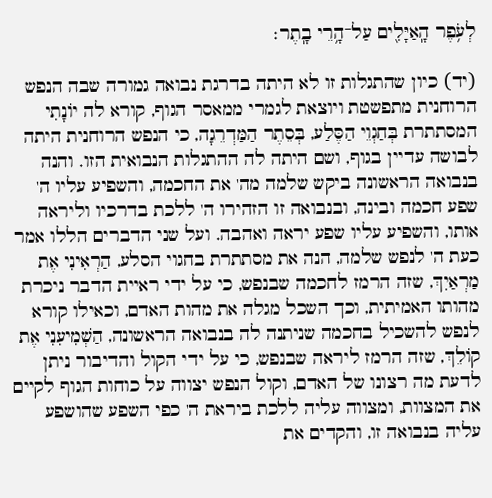לְעֹ֥פֶר הָֽאַיָּלִ֖ים עַל־הָ֥רֵי בָֽתֶר׃

(יד) כיון שהתגלות זו לא היתה בדרגת נבואה גמורה שבה הנפש הרוחנית מתפשטת ויוצאת לגמרי ממאסר הגוף, קורא לה יוֹנָתִי המסתתרת בְּחַגְוֵי הַסֶּלַע, בְּסֵתֶר הַמַּדְרֵגָה, כי הנפש הרוחנית היתה לבושה עדיין בגוף, ושם היתה לה ההתגלות הנבואית הזו. והנה בנבואה הראשונה ביקש שלמה מה' את החכמה, והשפיע עליו ה' שפע חכמה ובינה, ובנבואה זו הזהירו ה' ללכת בדרכיו וליראה אותו, והשפיע עליו שפע יראה ואהבה. ועל שני הדברים הללו אמר כעת ה' לנפש שלמה, הנה את מסתתרת בחגוי הסלע, הַרְאִינִי אֶת מַרְאַיִךְ, שזה הרמז לחכמה שבנפש, כי על ידי ראיית הדבר ניכרת מהותו האמיתית, וכך השכל מגלה את מהות האדם, וכאילו קורא לנפש להשכיל בחכמה שניתנה לה בנבואה הראשונה, הַשְׁמִיעִנִי אֶת קוֹלֵךְ, שזה הרמז ליראה שבנפש, כי על ידי הקול והדיבור ניתן לדעת מה רצונו של האדם, וקול הנפש יצווה על כוחות הגוף לקיים את המצוות, ומצווה עליה ללכת ביראת ה' כפי השפע שהושפע עליה בנבואה זו, והקדים את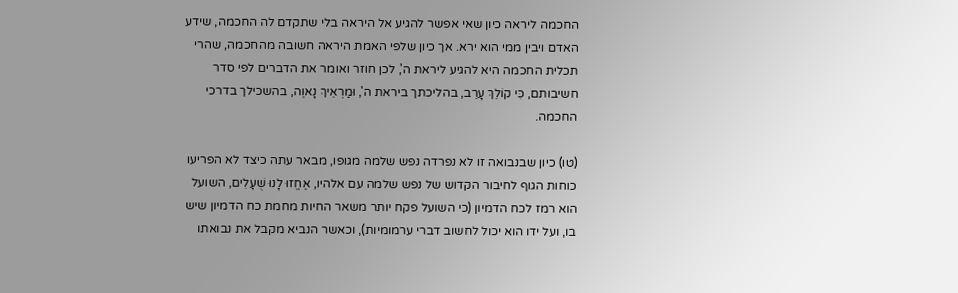החכמה ליראה כיון שאי אפשר להגיע אל היראה בלי שתקדם לה החכמה, שידע האדם ויבין ממי הוא ירא. אך כיון שלפי האמת היראה חשובה מהחכמה, שהרי תכלית החכמה היא להגיע ליראת ה', לכן חוזר ואומר את הדברים לפי סדר חשיבותם, כִּי קוֹלֵךְ עָרֵב, בהליכתך ביראת ה', וּמַרְאֵיךְ נָאוֶה, בהשכילך בדרכי החכמה.

(טו) כיון שבנבואה זו לא נפרדה נפש שלמה מגופו, מבאר עתה כיצד לא הפריעו כוחות הגוף לחיבור הקדוש של נפש שלמה עם אלהיו, אֶחֱזוּ לָנוּ שֻׁעָלִים, השועל הוא רמז לכח הדמיון (כי השועל פקח יותר משאר החיות מחמת כח הדמיון שיש בו, ועל ידו הוא יכול לחשוב דברי ערמומיות), וכאשר הנביא מקבל את נבואתו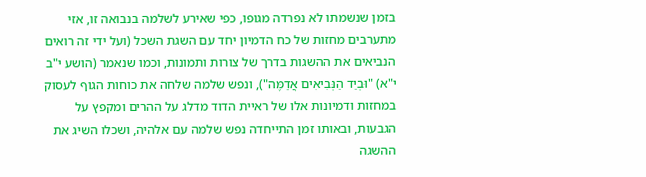בזמן שנשמתו לא נפרדה מגופו, כפי שאירע לשלמה בנבואה זו, אזי מתערבים מחזות של כח הדמיון יחד עם השגת השכל (ועל ידי זה רואים הנביאים את ההשגות בדרך של צורות ותמונות, וכמו שנאמר (הושע י"ב י"א) "וּבְיַד הַנְּבִיאִים אֲדַמֶּה"), ונפש שלמה שלחה את כוחות הגוף לעסוק במחזות ודמיונות אלו של ראיית הדוד מדלג על ההרים ומקפץ על הגבעות, ובאותו זמן התייחדה נפש שלמה עם אלהיה, ושכלו השיג את ההשגה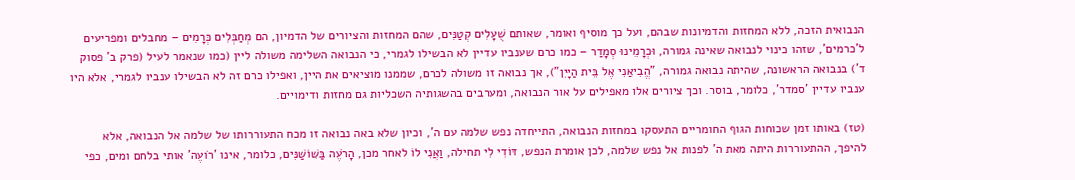הנבואית הזכה, ללא המחזות והדמיונות שבהם, ועל כך מוסיף ואומר, שאותם שֻׁעָלִים קְטַנִּים, שהם המחזות והציורים של הדמיון, הם מְחַבְּלִים כְּרָמִים – מחבלים ומפריעים ל'כרמים', שזהו כינוי לנבואה שאינה גמורה, וּכְרָמֵינוּ סְמָדַר – כמו כרם שענביו עדיין לא הבשילו לגמרי, כי הנבואה השלימה משולה ליין (כמו שנאמר לעיל (פרק ב' פסוק ד') בנבואה הראשונה, שהיתה נבואה גמורה, "הֱבִיאַנִי אֶל בֵּית הַיָּיִן"), אך נבואה זו משולה לכרם, שממנו מוציאים את היין, ואפילו כרם זה לא הבשילו ענביו לגמרי, אלא היו ענביו עדיין 'סמדר', כלומר, בוסר. וכך ציורים אלו מאפילים על אור הנבואה, ומערבים בהשגותיה השכליות גם מחזות ודימויים.

(טז) באותו זמן שכוחות הגוף החומריים התעסקו במחזות הנבואה, התייחדה נפש שלמה עם ה', וכיון שלא באה נבואה זו מכח התעוררותו של שלמה אל הנבואה, אלא להיפך, ההתעוררות היתה מאת ה' לפנות אל נפש שלמה, לכן אומרת הנפש, דּוֹדִי לִי תחילה, וַאֲנִי לוֹ לאחר מכן, הָרֹעֶה בַּשּׁוֹשַׁנִּים, כלומר, אינו 'רֹועֶה' אותי בלחם ומים, כפי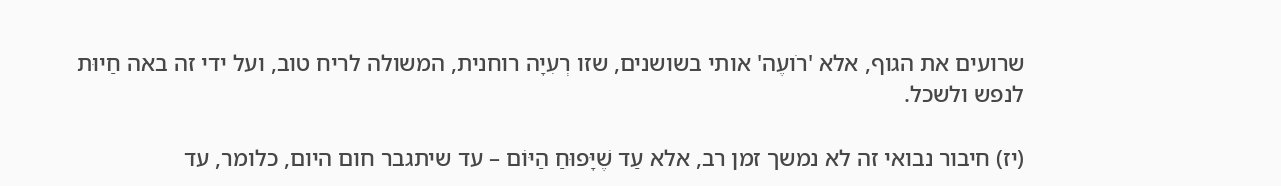שרועים את הגוף, אלא 'רֹועֶה' אותי בשושנים, שזו רְעִיָה רוחנית, המשולה לריח טוב, ועל ידי זה באה חַיוּת לנפש ולשכל.

(יז) חיבור נבואי זה לא נמשך זמן רב, אלא עַד שֶׁיָּפוּחַ הַיּוֹם – עד שיתגבר חום היום, כלומר, עד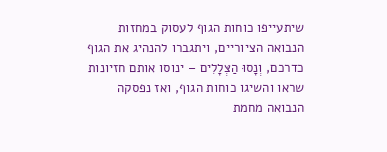שיתעייפו כוחות הגוף לעסוק במחזות הנבואה הציוריים, ויתגברו להנהיג את הגוף כדרכם, וְנָסוּ הַצְּלָלִים – ינוסו אותם חזיונות שראו והשיגו כוחות הגוף, ואז נפסקה הנבואה מחמת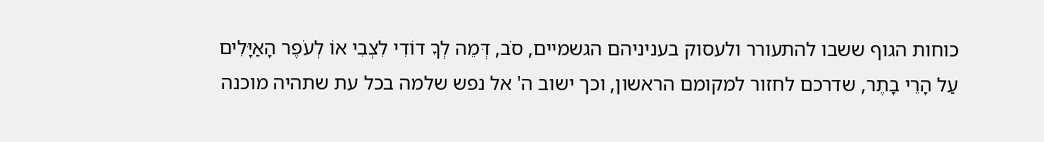כוחות הגוף ששבו להתעורר ולעסוק בעניניהם הגשמיים, סֹב, דְּמֵה לְךָ דוֹדִי לִצְבִי אוֹ לְעֹפֶר הָאַיָּלִים עַל הָרֵי בָתֶר, שדרכם לחזור למקומם הראשון, וכך ישוב ה' אל נפש שלמה בכל עת שתהיה מוכנה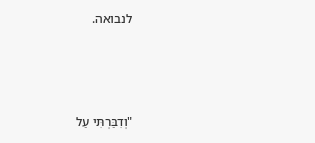לנבואה.



"וְדִבַּרְתִּי עַל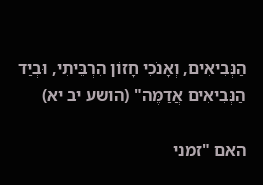הַנְּבִיאִים, וְאָנֹכִי חָזוֹן הִרְבֵּיתִי, וּבְיַד הַנְּבִיאִים אֲדַמֶּה" (הושע יב יא)

האם "זמני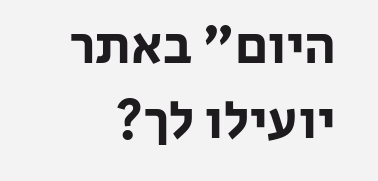היום" באתר יועילו לך?